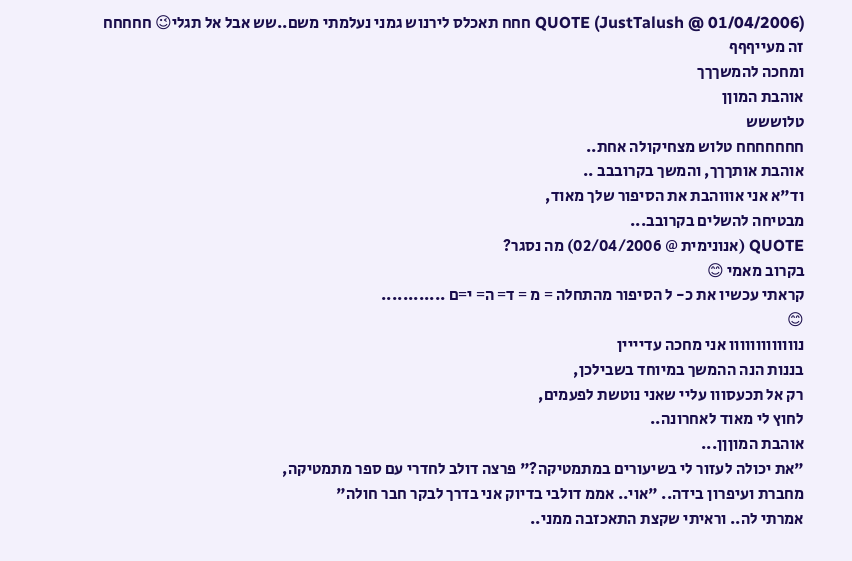QUOTE (JustTalush @ 01/04/2006) חחח תאכלס לירנוש גמני נעלמתי משם..שש אבל אל תגלי😉 חחחחח
זה מעייףףף
ומחכה להמשךךך
אוהבת המוןן
טלוששש
חחחחחחח טלוש מצחיקולה אחת..
אוהבת אותךךך, והמשך בקרובבב ..
וד"א אני אוווהבת את הסיפור שלך מאוד,
מבטיחה להשלים בקרובב...
QUOTE (אנונימית @ 02/04/2006) מה נסגר?
בקרוב מאמי 😊
קראתי עכשיו את כ- ל הסיפור מהתחלה = מ = ד= ה= י=ם ............
😊
נווווווווווווו אני מחכה עדיייין
בננות הנה ההמשך במיוחד בשבילכן,
רק אל תכעסווו עליי שאני נוטשת לפעמים,
לחוץ לי מאוד לאחרונה..
אוהבת המוןןן...
"את יכולה לעזור לי בשיעורים במתמטיקה?" פרצה דולב לחדרי עם ספר מתמטיקה,
מחברת ועיפרון בידה.. "אוי.. אממ דולבי בדיוק אני בדרך לבקר חבר חולה"
אמרתי לה.. וראיתי שקצת התאכזבה ממני..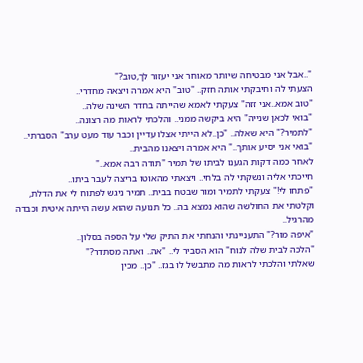"..אבל אני מבטיחה שיותר מאוחר אני יעזור לך,טוב?"
הצעתי לה וחיבקתי אותה חזק.. "טוב" היא אמרה ויצאה מחדרי..
"טוב אמא..אני זזה" צעקתי לאמא שהייתה בחדר השינה שלה..
"בואי לכאן שנייה" היא ביקשה ממני.. והלכתי לראות מה רצונה..
"לתמיר?" היא שאלה.. "כן..לא הייתי אצלו עדיין וכבר עוד מעט ערב" הסברתי..
"בואי אני יסיע אותך.." היא אמרה ויצאנו מהבית..
לאחר כמה דקות הגענו לביתו של תמיר "תודה רבה אמא.."
חייכתי אליה ונשקתי לה בלחי.. ויצאתי מהאוטו בריצה לעבר ביתו..
"פתחו לי!" צעקתי לתמיר ומור שבטח בבית.. תמיר ניגש לפתוח לי את הדלת,
וקלטתי את החולשה שהוא נמצא בה.. כל תנועה שהוא עשה הייתה איטית וכבדה מהרגיל..
"איפה מור?" התעניינתי והנחתי את התיק שלי על הספה בסלון..
"הלכה לבית שלה לנוח" הוא הסביר לי.. "אה.. ואתה מסתדר?"
שאלתי והלכתי לראות מה מתבשל לו בגז.. "כן.. מכין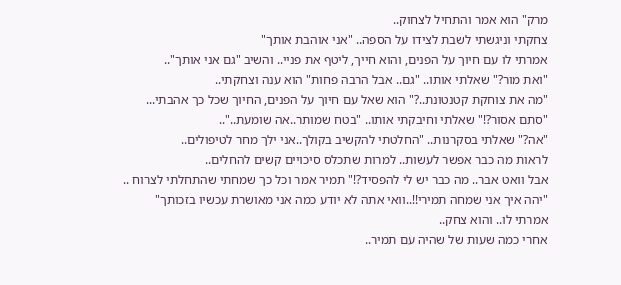מרק" הוא אמר והתחיל לצחוק..
צחקתי וניגשתי לשבת לצידו על הספה.. "אני אוהבת אותך"
אמרתי לו עם חיוך על הפנים, והוא חייך, ליטף את פניי.. והשיב "גם אני אותך"..
"ואת מור?" שאלתי אותו.. "גם.. אבל הרבה פחות" הוא ענה וצחקתי..
"מה את צוחקת קטנטונת..?" הוא שאל עם חיוך על הפנים, החיוך שכל כך אהבתי...
"סתם אסור?!" שאלתי וחיבקתי אותו.. "בטח שמותר..אה שומעת.."..
"אה?" שאלתי בסקרנות.. "החלטתי להקשיב בקולך..אני ילך מחר לטיפולים..
לראות מה כבר אפשר לעשות.. למרות שתכלס סיכויים קשים להחלים..
אבל וואט אבר.. מה כבר יש לי להפסיד?!" תמיר אמר וכל כך שמחתי שהתחלתי לצרוח ..
"יהה איך אני שמחה תמירי!!..וואי אתה לא יודע כמה אני מאושרת עכשיו בזכותך"
אמרתי לו.. והוא צחק..
אחרי כמה שעות של שהיה עם תמיר..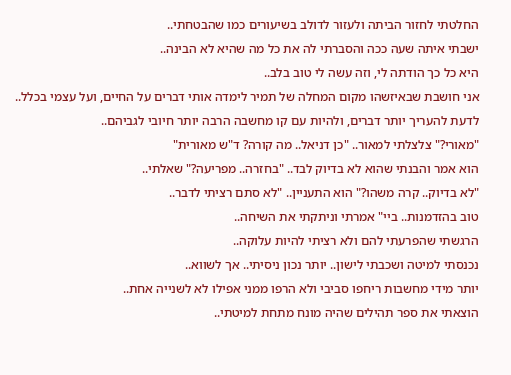החלטתי לחזור הביתה ולעזור לדולב בשיעורים כמו שהבטחתי..
ישבתי איתה שעה ככה והסברתי לה את כל מה שהיא לא הבינה..
היא כל כך הודתה לי, וזה עשה לי טוב בלב..
אני חושבת שבאיזשהו מקום המחלה של תמיר לימדה אותי דברים על החיים, ועל עצמי בכלל..
לדעת להעריך יותר דברים, ולהיות עם קו מחשבה הרבה יותר חיובי לגביהם..
"מאורי?" צלצלתי למאור.. "כן דניאל.. מה קורה? ד"ש מאורית"
הוא אמר והבנתי שהוא לא בדיוק לבד.. "בחזרה.. מפריעה?" שאלתי..
"לא בדיוק.. קרה משהו?" הוא התעניין.. "לא סתם רציתי לדבר..
טוב בהזדמנות.. ביי" אמרתי וניתקתי את השיחה..
הרגשתי שהפרעתי להם ולא רציתי להיות עלוקה..
נכנסתי למיטה ושכבתי לישון.. יותר נכון ניסיתי.. אך לשווא..
יותר מידי מחשבות ריחפו סביבי ולא הרפו ממני אפילו לא לשנייה אחת..
הוצאתי את ספר תהילים שהיה מונח מתחת למיטתי..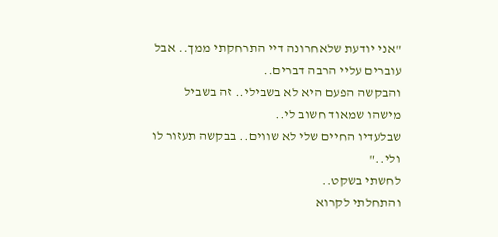"אני יודעת שלאחרונה דיי התרחקתי ממך.. אבל עוברים עליי הרבה דברים..
והבקשה הפעם היא לא בשבילי.. זה בשביל מישהו שמאוד חשוב לי..
שבלעדיו החיים שלי לא שווים.. בבקשה תעזור לו ולי.."
לחשתי בשקט..
והתחלתי לקרוא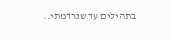בתהילים עד שנרדמתי..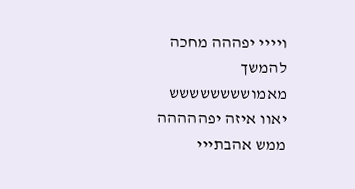ויייי יפההה מחכה להמשך מאמושששששששש
יאוו איזה יפההההה
ממש אהבתייי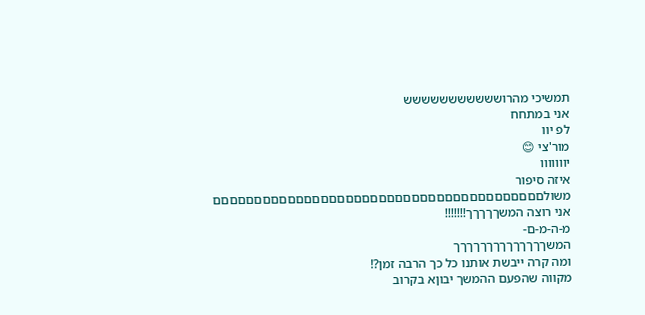תמשיכי מהרוששששששששששש
אני במתחח
לפ יוו
מור'צי 😊
יווווווו
איזה סיפור משולםםםםםםםםםםםםםםםםםםםםםםםםםםםםםםםםםםםםםםםם
אני רוצה המשךךךךך!!!!!!!
מ-ה-מ-ם-
המשךךךךךךךךךךךךךך
ומה קרה ייבשת אותנו כל כך הרבה זמן?!
מקווה שהפעם ההמשך יבוןא בקרוב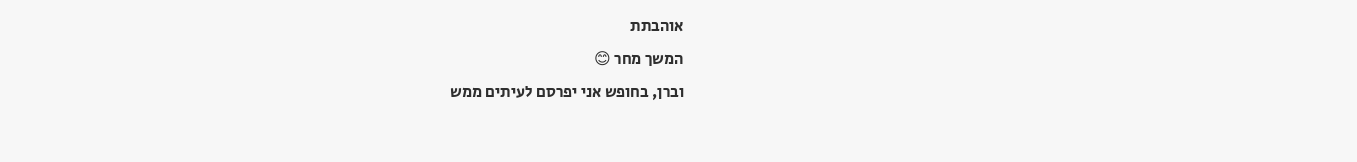אוהבתת
המשך מחר 😊
וברן, בחופש אני יפרסם לעיתים ממש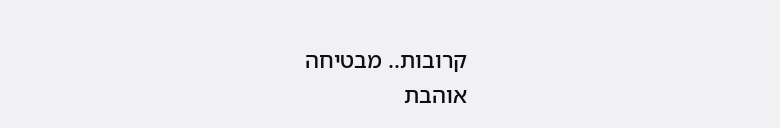קרובות.. מבטיחה
אוהבת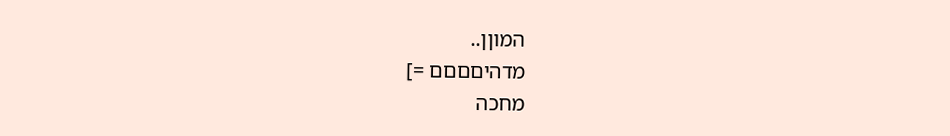המוןן..
מדהיםםםם =]
מחכה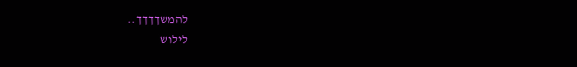להמשךךךך..
לילוש